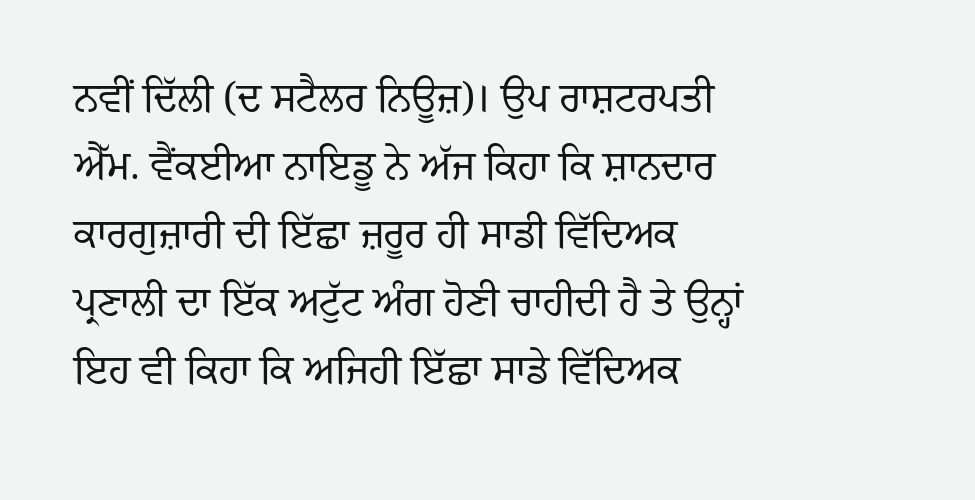ਨਵੀਂ ਦਿੱਲੀ (ਦ ਸਟੈਲਰ ਨਿਊਜ਼)। ਉਪ ਰਾਸ਼ਟਰਪਤੀ ਐੱਮ. ਵੈਂਕਈਆ ਨਾਇਡੂ ਨੇ ਅੱਜ ਕਿਹਾ ਕਿ ਸ਼ਾਨਦਾਰ ਕਾਰਗੁਜ਼ਾਰੀ ਦੀ ਇੱਛਾ ਜ਼ਰੂਰ ਹੀ ਸਾਡੀ ਵਿੱਦਿਅਕ ਪ੍ਰਣਾਲੀ ਦਾ ਇੱਕ ਅਟੁੱਟ ਅੰਗ ਹੋਣੀ ਚਾਹੀਦੀ ਹੈ ਤੇ ਉਨ੍ਹਾਂ ਇਹ ਵੀ ਕਿਹਾ ਕਿ ਅਜਿਹੀ ਇੱਛਾ ਸਾਡੇ ਵਿੱਦਿਅਕ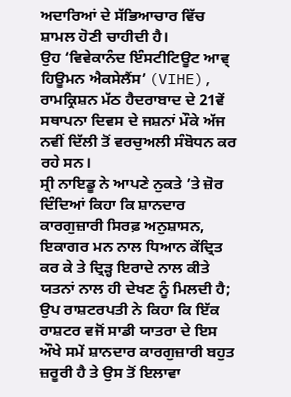ਅਦਾਰਿਆਂ ਦੇ ਸੱਭਿਆਚਾਰ ਵਿੱਚ ਸ਼ਾਮਲ ਹੋਣੀ ਚਾਹੀਦੀ ਹੈ।
ਉਹ ‘ਵਿਵੇਕਾਨੰਦ ਇੰਸਟੀਟਿਊਟ ਆਵ੍ ਹਿਊਮਨ ਐਕਸੇਲੈਂਸ’ (VIHE), ਰਾਮਕ੍ਰਿਸ਼ਨ ਮੱਠ ਹੈਦਰਾਬਾਦ ਦੇ 21ਵੇਂ ਸਥਾਪਨਾ ਦਿਵਸ ਦੇ ਜਸ਼ਨਾਂ ਮੌਕੇ ਅੱਜ ਨਵੀਂ ਦਿੱਲੀ ਤੋਂ ਵਰਚੁਅਲੀ ਸੰਬੋਧਨ ਕਰ ਰਹੇ ਸਨ।
ਸ੍ਰੀ ਨਾਇਡੂ ਨੇ ਆਪਣੇ ਨੁਕਤੇ ’ਤੇ ਜ਼ੋਰ ਦਿੰਦਿਆਂ ਕਿਹਾ ਕਿ ਸ਼ਾਨਦਾਰ ਕਾਰਗੁਜ਼ਾਰੀ ਸਿਰਫ਼ ਅਨੁਸ਼ਾਸਨ, ਇਕਾਗਰ ਮਨ ਨਾਲ ਧਿਆਨ ਕੇਂਦ੍ਰਿਤ ਕਰ ਕੇ ਤੇ ਦ੍ਰਿੜ੍ਹ ਇਰਾਦੇ ਨਾਲ ਕੀਤੇ ਯਤਨਾਂ ਨਾਲ ਹੀ ਦੇਖਣ ਨੂੰ ਮਿਲਦੀ ਹੈ; ਉਪ ਰਾਸ਼ਟਰਪਤੀ ਨੇ ਕਿਹਾ ਕਿ ਇੱਕ ਰਾਸ਼ਟਰ ਵਜੋਂ ਸਾਡੀ ਯਾਤਰਾ ਦੇ ਇਸ ਔਖੇ ਸਮੇਂ ਸ਼ਾਨਦਾਰ ਕਾਰਗੁਜ਼ਾਰੀ ਬਹੁਤ ਜ਼ਰੂਰੀ ਹੈ ਤੇ ਉਸ ਤੋਂ ਇਲਾਵਾ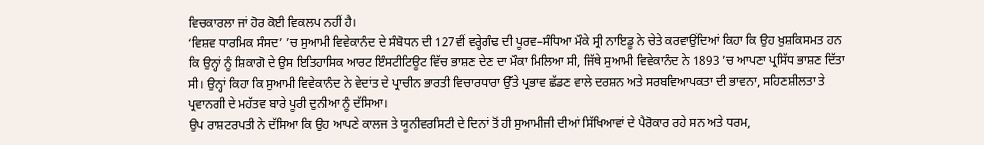ਵਿਚਕਾਰਲਾ ਜਾਂ ਹੋਰ ਕੋਈ ਵਿਕਲਪ ਨਹੀਂ ਹੈ।
‘ਵਿਸ਼ਵ ਧਾਰਮਿਕ ਸੰਸਦ’ ’ਚ ਸੁਆਮੀ ਵਿਵੇਕਾਨੰਦ ਦੇ ਸੰਬੋਧਨ ਦੀ 127ਵੀਂ ਵਰ੍ਹੇਗੰਢ ਦੀ ਪੂਰਵ–ਸੰਧਿਆ ਮੌਕੇ ਸ੍ਰੀ ਨਾਇਡੂ ਨੇ ਚੇਤੇ ਕਰਵਾਉਂਦਿਆਂ ਕਿਹਾ ਕਿ ਉਹ ਖ਼ੁਸ਼ਕਿਸਮਤ ਹਨ ਕਿ ਉਨ੍ਹਾਂ ਨੂੰ ਸ਼ਿਕਾਗੋ ਦੇ ਉਸ ਇਤਿਹਾਸਿਕ ਆਰਟ ਇੰਸਟੀਟਿਊਟ ਵਿੱਚ ਭਾਸ਼ਣ ਦੇਣ ਦਾ ਮੌਕਾ ਮਿਲਿਆ ਸੀ, ਜਿੱਥੇ ਸੁਆਮੀ ਵਿਵੇਕਾਨੰਦ ਨੇ 1893 ’ਚ ਆਪਣਾ ਪ੍ਰਸਿੱਧ ਭਾਸ਼ਣ ਦਿੱਤਾ ਸੀ। ਉਨ੍ਹਾਂ ਕਿਹਾ ਕਿ ਸੁਆਮੀ ਵਿਵੇਕਾਨੰਦ ਨੇ ਵੇਦਾਂਤ ਦੇ ਪ੍ਰਾਚੀਨ ਭਾਰਤੀ ਵਿਚਾਰਧਾਰਾ ਉੱਤੇ ਪ੍ਰਭਾਵ ਛੱਡਣ ਵਾਲੇ ਦਰਸ਼ਨ ਅਤੇ ਸਰਬਵਿਆਪਕਤਾ ਦੀ ਭਾਵਨਾ, ਸਹਿਣਸ਼ੀਲਤਾ ਤੇ ਪ੍ਰਵਾਨਗੀ ਦੇ ਮਹੱਤਵ ਬਾਰੇ ਪੂਰੀ ਦੁਨੀਆ ਨੂੰ ਦੱਸਿਆ।
ਉਪ ਰਾਸ਼ਟਰਪਤੀ ਨੇ ਦੱਸਿਆ ਕਿ ਉਹ ਆਪਣੇ ਕਾਲਜ ਤੇ ਯੂਨੀਵਰਸਿਟੀ ਦੇ ਦਿਨਾਂ ਤੋਂ ਹੀ ਸੁਆਮੀਜੀ ਦੀਆਂ ਸਿੱਖਿਆਵਾਂ ਦੇ ਪੈਰੋਕਾਰ ਰਹੇ ਸਨ ਅਤੇ ਧਰਮ,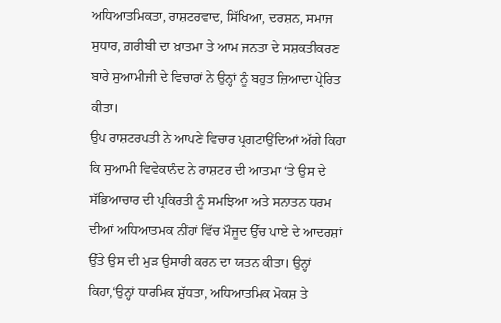ਅਧਿਆਤਮਿਕਤਾ, ਰਾਸ਼ਟਰਵਾਦ, ਸਿੱਖਿਆ, ਦਰਸ਼ਨ, ਸਮਾਜ ਸੁਧਾਰ, ਗ਼ਰੀਬੀ ਦਾ ਖ਼ਾਤਮਾ ਤੇ ਆਮ ਜਨਤਾ ਦੇ ਸਸ਼ਕਤੀਕਰਣ ਬਾਰੇ ਸੁਆਮੀਜੀ ਦੇ ਵਿਚਾਰਾਂ ਨੇ ਉਨ੍ਹਾਂ ਨੂੰ ਬਹੁਤ ਜ਼ਿਆਦਾ ਪ੍ਰੇਰਿਤ ਕੀਤਾ।
ਉਪ ਰਾਸ਼ਟਰਪਤੀ ਨੇ ਆਪਣੇ ਵਿਚਾਰ ਪ੍ਰਗਟਾਉਂਦਿਆਂ ਅੱਗੇ ਕਿਹਾ ਕਿ ਸੁਆਮੀ ਵਿਵੇਕਾਨੰਦ ਨੇ ਰਾਸ਼ਟਰ ਦੀ ਆਤਮਾ ‘ਤੇ ਉਸ ਦੇ ਸੱਭਿਆਚਾਰ ਦੀ ਪ੍ਰਕਿਰਤੀ ਨੂੰ ਸਮਝਿਆ ਅਤੇ ਸਨਾਤਨ ਧਰਮ ਦੀਆਂ ਅਧਿਆਤਮਕ ਨੀਂਹਾਂ ਵਿੱਚ ਮੌਜੂਦ ਉੱਚ ਪਾਏ ਦੇ ਆਦਰਸ਼ਾਂ ਉੱਤੇ ਉਸ ਦੀ ਮੁੜ ਉਸਾਰੀ ਕਰਨ ਦਾ ਯਤਨ ਕੀਤਾ। ਉਨ੍ਹਾਂ ਕਿਹਾ,‘ਉਨ੍ਹਾਂ ਧਾਰਮਿਕ ਸ਼ੁੱਧਤਾ, ਅਧਿਆਤਮਿਕ ਮੋਕਸ਼ ਤੇ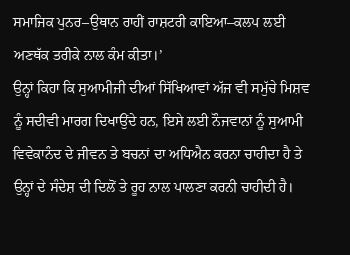ਸਮਾਜਿਕ ਪੁਨਰ–ਉਥਾਨ ਰਾਹੀਂ ਰਾਸ਼ਟਰੀ ਕਾਇਆ–ਕਲਪ ਲਈ ਅਣਥੱਕ ਤਰੀਕੇ ਨਾਲ ਕੰਮ ਕੀਤਾ।’
ਉਨ੍ਹਾਂ ਕਿਹਾ ਕਿ ਸੁਆਮੀਜੀ ਦੀਆਂ ਸਿੱਖਿਆਵਾਂ ਅੱਜ ਵੀ ਸਮੁੱਚੇ ਮਿਸ਼ਵ ਨੂੰ ਸਦੀਵੀ ਮਾਰਗ ਦਿਖਾਉਂਦੇ ਹਨ, ਇਸੇ ਲਈ ਨੌਜਵਾਨਾਂ ਨੂੰ ਸੁਆਮੀ ਵਿਵੇਕਾਨੰਦ ਦੇ ਜੀਵਨ ਤੇ ਬਚਨਾਂ ਦਾ ਅਧਿਐਨ ਕਰਨਾ ਚਾਹੀਦਾ ਹੈ ਤੇ ਉਨ੍ਹਾਂ ਦੇ ਸੰਦੇਸ਼ ਦੀ ਦਿਲੋਂ ਤੇ ਰੂਹ ਨਾਲ ਪਾਲਣਾ ਕਰਨੀ ਚਾਹੀਦੀ ਹੈ।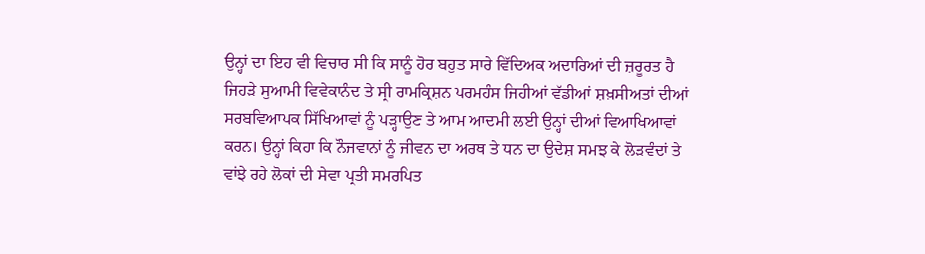ਉਨ੍ਹਾਂ ਦਾ ਇਹ ਵੀ ਵਿਚਾਰ ਸੀ ਕਿ ਸਾਨੂੰ ਹੋਰ ਬਹੁਤ ਸਾਰੇ ਵਿੱਦਿਅਕ ਅਦਾਰਿਆਂ ਦੀ ਜ਼ਰੂਰਤ ਹੈ ਜਿਹੜੇ ਸੁਆਮੀ ਵਿਵੇਕਾਨੰਦ ਤੇ ਸ੍ਰੀ ਰਾਮਕ੍ਰਿਸ਼ਨ ਪਰਮਹੰਸ ਜਿਹੀਆਂ ਵੱਡੀਆਂ ਸ਼ਖ਼ਸੀਅਤਾਂ ਦੀਆਂ ਸਰਬਵਿਆਪਕ ਸਿੱਖਿਆਵਾਂ ਨੂੰ ਪੜ੍ਹਾਉਣ ਤੇ ਆਮ ਆਦਮੀ ਲਈ ਉਨ੍ਹਾਂ ਦੀਆਂ ਵਿਆਖਿਆਵਾਂ ਕਰਨ। ਉਨ੍ਹਾਂ ਕਿਹਾ ਕਿ ਨੌਜਵਾਨਾਂ ਨੂੰ ਜੀਵਨ ਦਾ ਅਰਥ ਤੇ ਧਨ ਦਾ ਉਦੇਸ਼ ਸਮਝ ਕੇ ਲੋੜਵੰਦਾਂ ਤੇ ਵਾਂਝੇ ਰਹੇ ਲੋਕਾਂ ਦੀ ਸੇਵਾ ਪ੍ਰਤੀ ਸਮਰਪਿਤ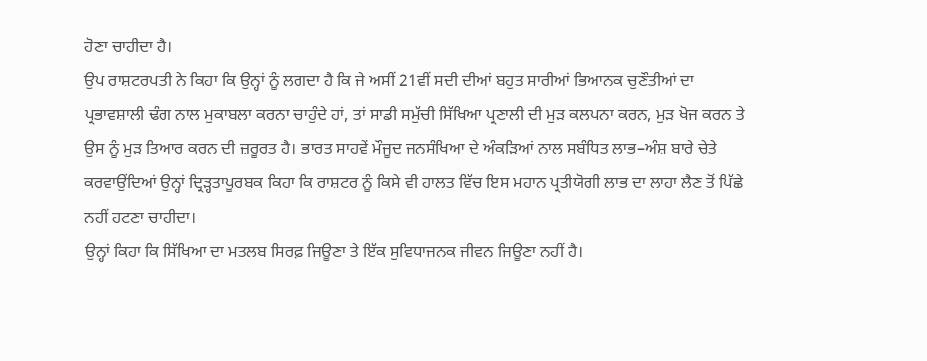ਹੋਣਾ ਚਾਹੀਦਾ ਹੈ।
ਉਪ ਰਾਸ਼ਟਰਪਤੀ ਨੇ ਕਿਹਾ ਕਿ ਉਨ੍ਹਾਂ ਨੂੰ ਲਗਦਾ ਹੈ ਕਿ ਜੇ ਅਸੀਂ 21ਵੀਂ ਸਦੀ ਦੀਆਂ ਬਹੁਤ ਸਾਰੀਆਂ ਭਿਆਨਕ ਚੁਣੌਤੀਆਂ ਦਾ ਪ੍ਰਭਾਵਸ਼ਾਲੀ ਢੰਗ ਨਾਲ ਮੁਕਾਬਲਾ ਕਰਨਾ ਚਾਹੁੰਦੇ ਹਾਂ, ਤਾਂ ਸਾਡੀ ਸਮੁੱਚੀ ਸਿੱਖਿਆ ਪ੍ਰਣਾਲੀ ਦੀ ਮੁੜ ਕਲਪਨਾ ਕਰਨ, ਮੁੜ ਖੋਜ ਕਰਨ ਤੇ ਉਸ ਨੂੰ ਮੁੜ ਤਿਆਰ ਕਰਨ ਦੀ ਜ਼ਰੂਰਤ ਹੈ। ਭਾਰਤ ਸਾਹਵੇਂ ਮੌਜੂਦ ਜਨਸੰਖਿਆ ਦੇ ਅੰਕੜਿਆਂ ਨਾਲ ਸਬੰਧਿਤ ਲਾਭ–ਅੰਸ਼ ਬਾਰੇ ਚੇਤੇ ਕਰਵਾਉਂਦਿਆਂ ਉਨ੍ਹਾਂ ਦ੍ਰਿੜ੍ਹਤਾਪੂਰਬਕ ਕਿਹਾ ਕਿ ਰਾਸ਼ਟਰ ਨੂੰ ਕਿਸੇ ਵੀ ਹਾਲਤ ਵਿੱਚ ਇਸ ਮਹਾਨ ਪ੍ਰਤੀਯੋਗੀ ਲਾਭ ਦਾ ਲਾਹਾ ਲੈਣ ਤੋਂ ਪਿੱਛੇ ਨਹੀਂ ਹਟਣਾ ਚਾਹੀਦਾ।
ਉਨ੍ਹਾਂ ਕਿਹਾ ਕਿ ਸਿੱਖਿਆ ਦਾ ਮਤਲਬ ਸਿਰਫ਼ ਜਿਊਣਾ ਤੇ ਇੱਕ ਸੁਵਿਧਾਜਨਕ ਜੀਵਨ ਜਿਊਣਾ ਨਹੀਂ ਹੈ।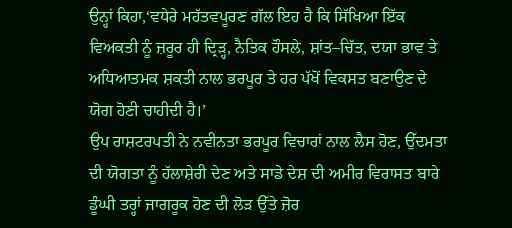ਉਨ੍ਹਾਂ ਕਿਹਾ,‘ਵਧੇਰੇ ਮਹੱਤਵਪੂਰਣ ਗੱਲ ਇਹ ਹੈ ਕਿ ਸਿੱਖਿਆ ਇੱਕ ਵਿਅਕਤੀ ਨੂੰ ਜ਼ਰੂਰ ਹੀ ਦ੍ਰਿੜ੍ਹ, ਨੈਤਿਕ ਹੌਸਲੇ, ਸ਼ਾਂਤ–ਚਿੱਤ, ਦਯਾ ਭਾਵ ਤੇ ਅਧਿਆਤਮਕ ਸ਼ਕਤੀ ਨਾਲ ਭਰਪੂਰ ਤੇ ਹਰ ਪੱਖੋਂ ਵਿਕਸਤ ਬਣਾਉਣ ਦੇ ਯੋਗ ਹੋਣੀ ਚਾਹੀਦੀ ਹੈ।’
ਉਪ ਰਾਸ਼ਟਰਪਤੀ ਨੇ ਨਵੀਨਤਾ ਭਰਪੂਰ ਵਿਚਾਰਾਂ ਨਾਲ ਲੈਸ ਹੋਣ, ਉੱਦਮਤਾ ਦੀ ਯੋਗਤਾ ਨੂੰ ਹੱਲਾਸ਼ੇਰੀ ਦੇਣ ਅਤੇ ਸਾਡੇ ਦੇਸ਼ ਦੀ ਅਮੀਰ ਵਿਰਾਸਤ ਬਾਰੇ ਡੂੰਘੀ ਤਰ੍ਹਾਂ ਜਾਗਰੂਕ ਹੋਣ ਦੀ ਲੋੜ ਉੱਤੇ ਜ਼ੋਰ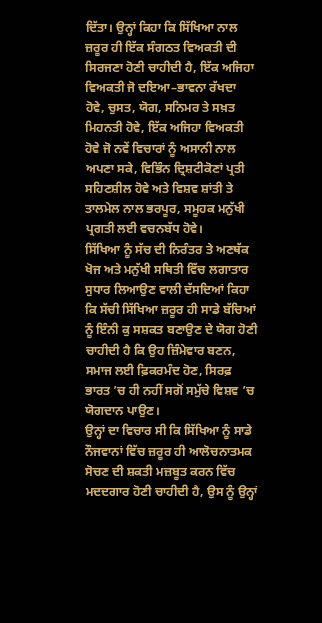ਦਿੱਤਾ। ਉਨ੍ਹਾਂ ਕਿਹਾ ਕਿ ਸਿੱਖਿਆ ਨਾਲ ਜ਼ਰੂਰ ਹੀ ਇੱਕ ਸੰਗਠਤ ਵਿਅਕਤੀ ਦੀ ਸਿਰਜਣਾ ਹੋਣੀ ਚਾਹੀਦੀ ਹੈ, ਇੱਕ ਅਜਿਹਾ ਵਿਅਕਤੀ ਜੋ ਦਇਆ–ਭਾਵਨਾ ਰੱਖਦਾ ਹੋਵੇ, ਚੁਸਤ, ਯੋਗ, ਸਨਿਮਰ ਤੇ ਸਖ਼ਤ ਮਿਹਨਤੀ ਹੋਵੇ, ਇੱਕ ਅਜਿਹਾ ਵਿਅਕਤੀ ਹੋਵੇ ਜੋ ਨਵੇਂ ਵਿਚਾਰਾਂ ਨੂੰ ਅਸਾਨੀ ਨਾਲ ਅਪਣਾ ਸਕੇ, ਵਿਭਿੰਨ ਦ੍ਰਿਸ਼ਟੀਕੋਣਾਂ ਪ੍ਰਤੀ ਸਹਿਣਸ਼ੀਲ ਹੋਵੇ ਅਤੇ ਵਿਸ਼ਵ ਸ਼ਾਂਤੀ ਤੇ ਤਾਲਮੇਲ ਨਾਲ ਭਰਪੂਰ, ਸਮੂਹਕ ਮਨੁੱਖੀ ਪ੍ਰਗਤੀ ਲਈ ਵਚਨਬੱਧ ਹੋਵੇ।
ਸਿੱਖਿਆ ਨੂੰ ਸੱਚ ਦੀ ਨਿਰੰਤਰ ਤੇ ਅਣਥੱਕ ਖੋਜ ਅਤੇ ਮਨੁੱਖੀ ਸਥਿਤੀ ਵਿੱਚ ਲਗਾਤਾਰ ਸੁਧਾਰ ਲਿਆਉਣ ਵਾਲੀ ਦੱਸਦਿਆਂ ਕਿਹਾ ਕਿ ਸੱਚੀ ਸਿੱਖਿਆ ਜ਼ਰੂਰ ਹੀ ਸਾਡੇ ਬੱਚਿਆਂ ਨੂੰ ਇੰਨੀ ਕੁ ਸਸ਼ਕਤ ਬਣਾਉਣ ਦੇ ਯੋਗ ਹੋਣੀ ਚਾਹੀਦੀ ਹੈ ਕਿ ਉਹ ਜ਼ਿੰਮੇਵਾਰ ਬਣਨ, ਸਮਾਜ ਲਈ ਫ਼ਿਕਰਮੰਦ ਹੋਣ, ਸਿਰਫ਼ ਭਾਰਤ ’ਚ ਹੀ ਨਹੀਂ ਸਗੋਂ ਸਮੁੱਚੇ ਵਿਸ਼ਵ ’ਚ ਯੋਗਦਾਨ ਪਾਉਣ।
ਉਨ੍ਹਾਂ ਦਾ ਵਿਚਾਰ ਸੀ ਕਿ ਸਿੱਖਿਆ ਨੂੰ ਸਾਡੇ ਨੌਜਵਾਨਾਂ ਵਿੱਚ ਜ਼ਰੂਰ ਹੀ ਆਲੋਚਨਾਤਮਕ ਸੋਚਣ ਦੀ ਸ਼ਕਤੀ ਮਜ਼ਬੂਤ ਕਰਨ ਵਿੱਚ ਮਦਦਗਾਰ ਹੋਣੀ ਚਾਹੀਦੀ ਹੈ, ਉਸ ਨੂੰ ਉਨ੍ਹਾਂ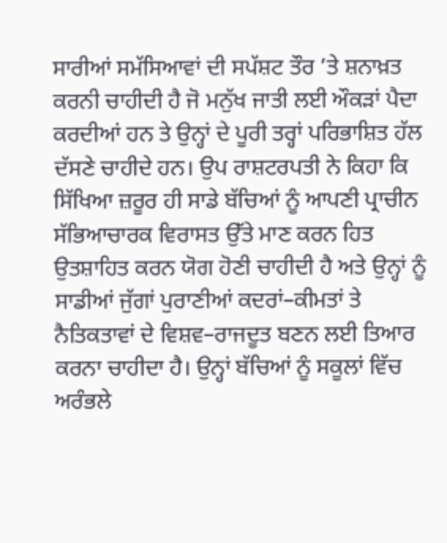ਸਾਰੀਆਂ ਸਮੱਸਿਆਵਾਂ ਦੀ ਸਪੱਸ਼ਟ ਤੌਰ ’ਤੇ ਸ਼ਨਾਖ਼ਤ ਕਰਨੀ ਚਾਹੀਦੀ ਹੈ ਜੋ ਮਨੁੱਖ ਜਾਤੀ ਲਈ ਔਕੜਾਂ ਪੈਦਾ ਕਰਦੀਆਂ ਹਨ ਤੇ ਉਨ੍ਹਾਂ ਦੇ ਪੂਰੀ ਤਰ੍ਹਾਂ ਪਰਿਭਾਸ਼ਿਤ ਹੱਲ ਦੱਸਣੇ ਚਾਹੀਦੇ ਹਨ। ਉਪ ਰਾਸ਼ਟਰਪਤੀ ਨੇ ਕਿਹਾ ਕਿ ਸਿੱਖਿਆ ਜ਼ਰੂਰ ਹੀ ਸਾਡੇ ਬੱਚਿਆਂ ਨੂੰ ਆਪਣੀ ਪ੍ਰਾਚੀਨ ਸੱਭਿਆਚਾਰਕ ਵਿਰਾਸਤ ਉੱਤੇ ਮਾਣ ਕਰਨ ਹਿਤ ਉਤਸ਼ਾਹਿਤ ਕਰਨ ਯੋਗ ਹੋਣੀ ਚਾਹੀਦੀ ਹੈ ਅਤੇ ਉਨ੍ਹਾਂ ਨੂੰ ਸਾਡੀਆਂ ਜੁੱਗਾਂ ਪੁਰਾਣੀਆਂ ਕਦਰਾਂ–ਕੀਮਤਾਂ ਤੇ ਨੈਤਿਕਤਾਵਾਂ ਦੇ ਵਿਸ਼ਵ–ਰਾਜਦੂਤ ਬਣਨ ਲਈ ਤਿਆਰ ਕਰਨਾ ਚਾਹੀਦਾ ਹੈ। ਉਨ੍ਹਾਂ ਬੱਚਿਆਂ ਨੂੰ ਸਕੂਲਾਂ ਵਿੱਚ ਅਰੰਭਲੇ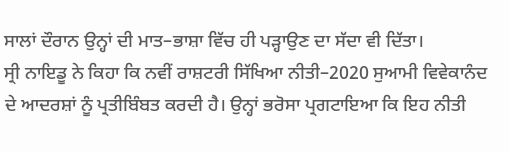ਸਾਲਾਂ ਦੌਰਾਨ ਉਨ੍ਹਾਂ ਦੀ ਮਾਤ–ਭਾਸ਼ਾ ਵਿੱਚ ਹੀ ਪੜ੍ਹਾਉਣ ਦਾ ਸੱਦਾ ਵੀ ਦਿੱਤਾ।
ਸ੍ਰੀ ਨਾਇਡੂ ਨੇ ਕਿਹਾ ਕਿ ਨਵੀਂ ਰਾਸ਼ਟਰੀ ਸਿੱਖਿਆ ਨੀਤੀ–2020 ਸੁਆਮੀ ਵਿਵੇਕਾਨੰਦ ਦੇ ਆਦਰਸ਼ਾਂ ਨੂੰ ਪ੍ਰਤੀਬਿੰਬਤ ਕਰਦੀ ਹੈ। ਉਨ੍ਹਾਂ ਭਰੋਸਾ ਪ੍ਰਗਟਾਇਆ ਕਿ ਇਹ ਨੀਤੀ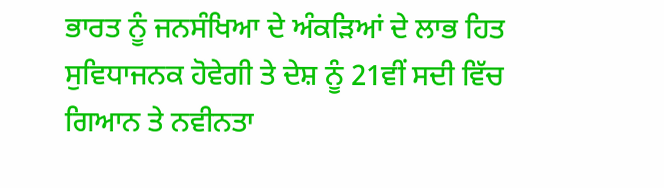ਭਾਰਤ ਨੂੰ ਜਨਸੰਖਿਆ ਦੇ ਅੰਕੜਿਆਂ ਦੇ ਲਾਭ ਹਿਤ ਸੁਵਿਧਾਜਨਕ ਹੋਵੇਗੀ ਤੇ ਦੇਸ਼ ਨੂੰ 21ਵੀਂ ਸਦੀ ਵਿੱਚ ਗਿਆਨ ਤੇ ਨਵੀਨਤਾ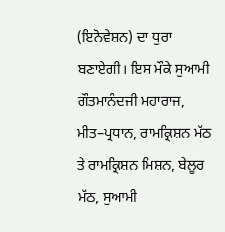(ਇਨੋਵੇਸ਼ਨ) ਦਾ ਧੁਰਾ ਬਣਾਏਗੀ। ਇਸ ਮੌਕੇ ਸੁਆਮੀ ਗੌਤਮਾਨੰਦਜੀ ਮਹਾਰਾਜ, ਮੀਤ–ਪ੍ਰਧਾਨ, ਰਾਮਕ੍ਰਿਸ਼ਨ ਮੱਠ ਤੇ ਰਾਮਕ੍ਰਿਸ਼ਨ ਮਿਸ਼ਨ, ਬੇਲੂਰ ਮੱਠ, ਸੁਆਮੀ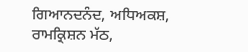ਗਿਆਨਦਨੰਦ, ਅਧਿਅਕਸ਼, ਰਾਮਕ੍ਰਿਸ਼ਨ ਮੱਠ,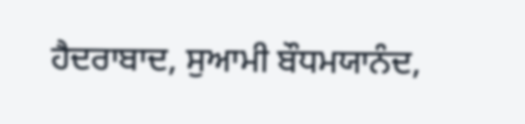ਹੈਦਰਾਬਾਦ, ਸੁਆਮੀ ਬੌਧਮਯਾਨੰਦ,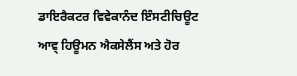ਡਾਇਰੈਕਟਰ ਵਿਵੇਕਾਨੰਦ ਇੰਸਟੀਚਿਊਟ ਆਵ੍ ਹਿਊਮਨ ਐਕਸੇਲੈਂਸ ਅਤੇ ਹੋਰ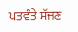ਪਤਵੰਤੇ ਸੱਜਣ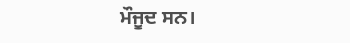ਮੌਜੂਦ ਸਨ।